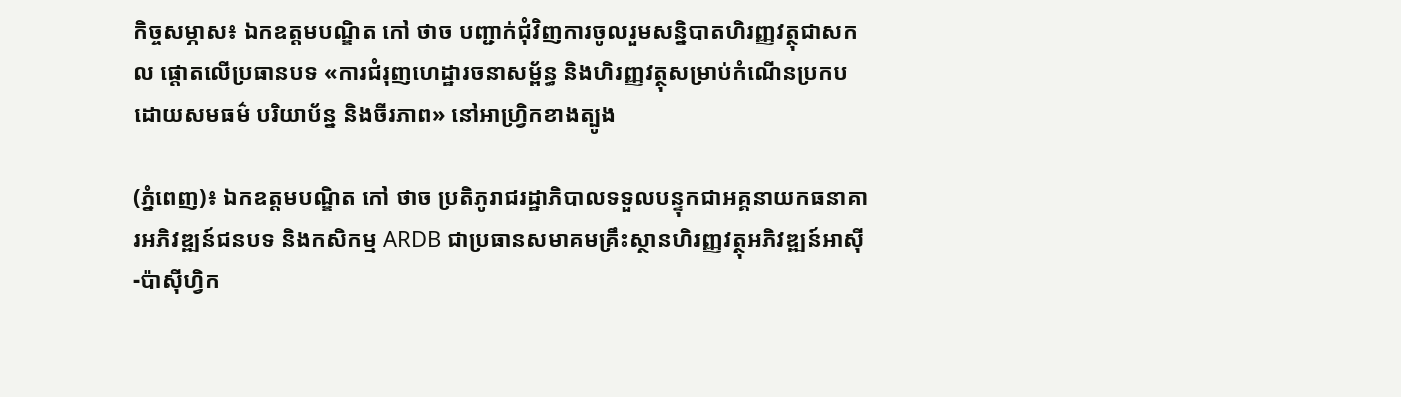កិច្ចសម្ភាស៖ ឯកឧត្តមបណ្ឌិត កៅ ថាច បញ្ជាក់ជុំវិញការចូលរួមសន្និបាតហិរញ្ញវត្ថុជាសកល ផ្តោតលើប្រធានបទ «ការជំរុញហេដ្ឋារចនាសម្ព័ន្ធ និងហិរញ្ញវត្ថុសម្រាប់កំណើនប្រកបដោយសមធម៌ បរិយាប័ន្ន និងចីរភាព» នៅអាហ្វ្រិកខាងត្បូង

(ភ្នំពេញ)៖ ឯកឧត្តមបណ្ឌិត កៅ ថាច ប្រតិភូរាជរដ្ឋាភិបាលទទួលបន្ទុកជាអគ្គនាយកធនាគារអភិវឌ្ឍន៍ជនបទ និងកសិកម្ម ARDB ជាប្រធានសមាគមគ្រឹះស្ថានហិរញ្ញវត្ថុអភិវឌ្ឍន៍អាស៊ី-ប៉ាស៊ីហ្វិក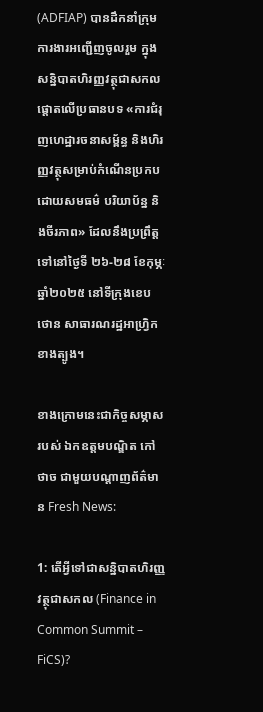(ADFIAP) បានដឹកនាំក្រុមការងារអញ្ជើញចូលរួម ក្នុងសន្និបាតហិរញ្ញវត្ថុជាសកលផ្តោតលើប្រធានបទ «ការជំរុញហេដ្ឋារចនាសម្ព័ន្ធ និងហិរញ្ញវត្ថុសម្រាប់កំណើនប្រកបដោយសមធម៌ បរិយាប័ន្ន និងចីរភាព» ដែលនឹងប្រព្រឹត្តទៅនៅថ្ងៃទី ២៦-២៨ ខែកុម្ភៈ ឆ្នាំ២០២៥ នៅទីក្រុងខេបថោន សាធារណរដ្ឋអាហ្វ្រិកខាងត្បូង។

ខាងក្រោមនេះជាកិច្ចសម្ភាសរបស់ ឯកឧត្តមបណ្ឌិត កៅ ថាច ជាមួយបណ្តាញព័ត៌មាន Fresh News:

1: តើអ្វីទៅជាសន្និបាតហិរញ្ញវត្ថុជាសកល (Finance in Common Summit – FiCS)?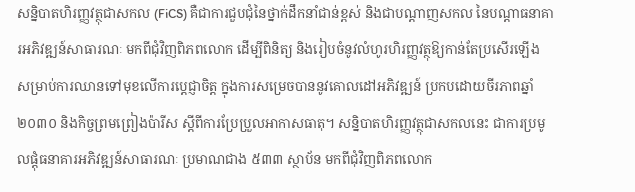សន្និបាតហិរញ្ញវត្ថុជាសកល (FiCS) គឺជាការជួបជុំនៃថ្នាក់ដឹកនាំជាន់ខ្ពស់ និងជាបណ្តាញសកល នៃបណ្តាធនាគារអភិវឌ្ឍន៍សាធារណៈ មកពីជុំវិញពិភពលោក ដើម្បីពិនិត្យ និងរៀបចំនូវលំហូរហិរញ្ញវត្ថុឱ្យកាន់តែប្រសើរឡើង សម្រាប់ការឈានទៅមុខលើការប្តេជ្ញាចិត្ត ក្នុងការសម្រេចបាននូវគោលដៅអភិវឌ្ឍន៍ ប្រកបដោយចីរភាពឆ្នាំ ២០៣០ និងកិច្ចព្រមព្រៀងប៉ារីស ស្តីពីការប្រែប្រួលអាកាសធាតុ។ សន្និបាតហិរញ្ញវត្ថុជាសកលនេះ ជាការប្រមូលផ្តុំធនាគារអភិវឌ្ឍន៍សាធារណៈ ប្រមាណជាង ៥៣៣ ស្ថាប័ន មកពីជុំវិញពិភពលោក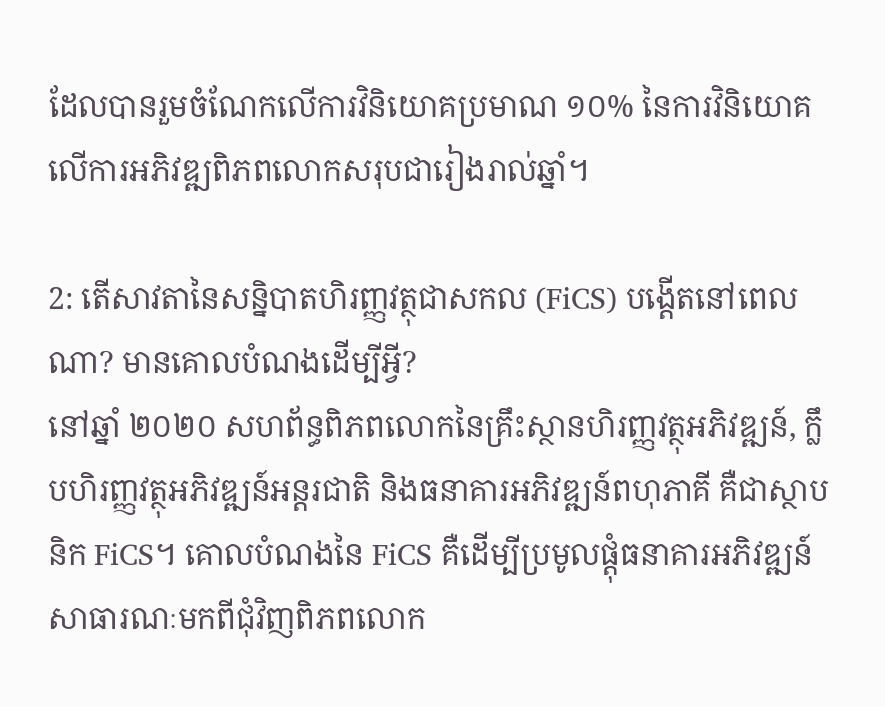ដែលបានរួមចំណែកលើការវិនិយោគប្រមាណ ១០% នៃការវិនិយោគលើការអភិវឌ្ឍពិភពលោកសរុបជារៀងរាល់ឆ្នាំ។

2: តើសាវតានៃសន្និបាតហិរញ្ញវត្ថុជាសកល (FiCS) បង្តើតនៅពេលណា? មានគោលបំណងដើម្បីអ្វី?
នៅឆ្នាំ ២០២០ សហព័ន្ធពិភពលោកនៃគ្រឹះស្ថានហិរញ្ញវត្ថុអភិវឌ្ឍន៍, ក្លឹបហិរញ្ញវត្ថុអភិវឌ្ឍន៍អន្តរជាតិ និងធនាគារអភិវឌ្ឍន៍ពហុភាគី គឺជាស្ថាបនិក FiCS។ គោលបំណងនៃ FiCS គឺដើម្បីប្រមូលផ្តុំធនាគារអភិវឌ្ឍន៍សាធារណៈមកពីជុំវិញពិភពលោក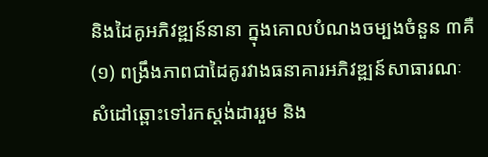និងដៃគូអភិវឌ្ឍន៍នានា ក្នុងគោលបំណងចម្បងចំនួន ៣គឺ (១) ពង្រឹងភាពជាដៃគូរវាងធនាគារអភិវឌ្ឍន៍សាធារណៈ សំដៅឆ្ពោះទៅរកស្តង់ដាររួម និង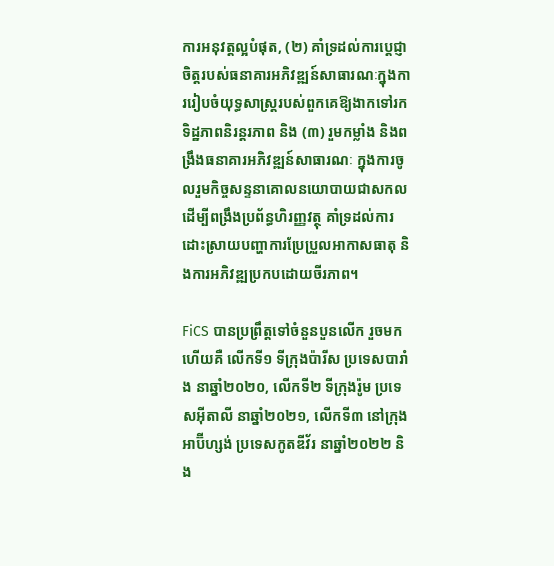ការអនុវត្តល្អបំផុត, (២) គាំទ្រដល់ការប្តេជ្ញាចិត្តរបស់ធនាគារអភិវឌ្ឍន៍សាធារណៈក្នុងការរៀបចំយុទ្ធសាស្ត្ររបស់ពួកគេឱ្យងាកទៅរកទិដ្ឋភាពនិរន្តរភាព និង (៣) រួមកម្លាំង និងពង្រឹងធនាគារអភិវឌ្ឍន៍សាធារណៈ ក្នុងការចូលរួមកិច្ចសន្ទនាគោលនយោបាយជាសកល ដើម្បីពង្រឹងប្រព័ន្ធហិរញ្ញវត្ថុ គាំទ្រដល់ការដោះស្រាយបញ្ហាការប្រែប្រួលអាកាសធាតុ និងការអភិវឌ្ឍប្រកបដោយចីរភាព។

FiCS បានប្រព្រឹត្តទៅចំនួនបួនលើក រួចមកហើយគឺ លើកទី១ ទីក្រុងប៉ារីស ប្រទេសបារាំង នាឆ្នាំ២០២០, លើកទី២ ទីក្រុងរ៉ូម ប្រទេសអ៊ីតាលី នាឆ្នាំ២០២១, លើកទី៣ នៅក្រុងអាប៊ីហ្សង់ ប្រទេសកូតឌីវ័រ នាឆ្នាំ២០២២ និង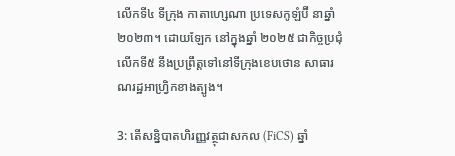លើកទី៤ ទីក្រុង កាតាហ្សេណា ប្រទេសកូឡំប៊ី នាឆ្នាំ២០២៣។ ដោយឡែក នៅក្នុងឆ្នាំ ២០២៥ ជាកិច្ចប្រជុំ លើកទី៥ នឹងប្រព្រឹត្តទៅនៅទីក្រុងខេបថោន សាធារណរដ្ឋអាហ្វ្រិកខាងត្បូង។

3: តើសន្និបាតហិរញ្ញវត្ថុជាសកល (FiCS) ឆ្នាំ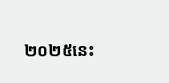២០២៥នេះ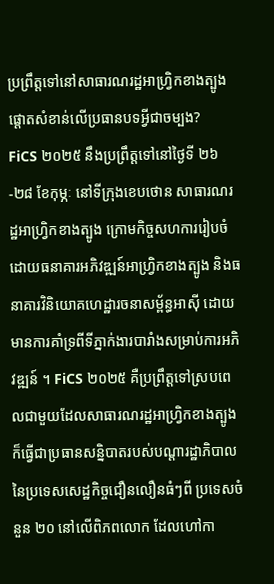ប្រព្រឹត្តទៅនៅសាធារណរដ្ឋអាហ្វ្រិកខាងត្បូង ផ្តោតសំខាន់លើប្រធានបទអ្វីជាចម្បង?
FiCS ២០២៥ នឹងប្រព្រឹត្តទៅនៅថ្ងៃទី ២៦-២៨ ខែកុម្ភៈ នៅទីក្រុងខេបថោន សាធារណរដ្ឋអាហ្វ្រិកខាងត្បូង ក្រោមកិច្ចសហការរៀបចំដោយធនាគារអភិវឌ្ឍន៍អាហ្វ្រិកខាងត្បូង និងធនាគារវិនិយោគហេដ្ឋារចនាសម្ព័ន្ធអាស៊ី ដោយមានការគាំទ្រពីទីភ្នាក់ងារបារាំងសម្រាប់ការអភិវឌ្ឍន៍ ។ FiCS ២០២៥ គឺប្រព្រឹត្តទៅស្របពេលជាមួយដែលសាធារណរដ្ឋអាហ្វ្រិកខាងត្បូង ក៏ធ្វើជាប្រធានសន្និបាតរបស់បណ្ដារដ្ឋាភិបាលនៃប្រទេសសេដ្ឋកិច្ចជឿនលឿនធំៗពី ប្រទេសចំនួន ២០ នៅលើពិភពលោក ដែលហៅកា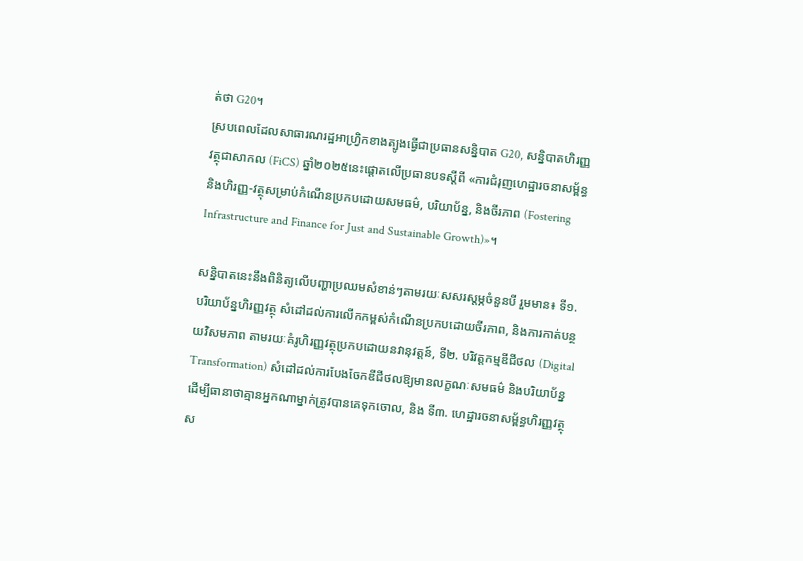ត់ថា G20។
ស្របពេលដែលសាធារណរដ្ឋអាហ្វ្រិកខាងត្បូងធ្វើជាប្រធានសន្និបាត G20, សន្និបាតហិរញ្ញវត្ថុជាសាកល (FiCS) ឆ្នាំ២០២៥នេះផ្តោតលើប្រធានបទស្តីពី «ការជំរុញហេដ្ឋារចនាសម្ព័ន្ធ និងហិរញ្ញ-វត្ថុសម្រាប់កំណើនប្រកបដោយសមធម៌, បរិយាប័ន្ន, និងចីរភាព (Fostering Infrastructure and Finance for Just and Sustainable Growth)»។

សន្និបាតនេះនឹងពិនិត្យលើបញ្ហាប្រឈមសំខាន់ៗតាមរយៈសសរស្តម្ភចំនួនបី រួមមាន៖ ទី១. បរិយាប័ន្នហិរញ្ញវត្ថុ សំដៅដល់ការលើកកម្ពស់កំណើនប្រកបដោយចីរភាព, និងការកាត់បន្ថយវិសមភាព តាមរយៈគំរូហិរញ្ញវត្ថុប្រកបដោយនវានុវត្តន៍, ទី២. បរិវត្តកម្មឌីជីថល (Digital Transformation) សំដៅដល់ការបែងចែកឌីជីថលឱ្យមានលក្ខណៈសមធម៌ និងបរិយាប័ន្ន ដើម្បីធានាថាគ្មានអ្នកណាម្នាក់ត្រូវបានគេទុកចោល, និង ទី៣. ហេដ្ឋារចនាសម្ព័ន្ធហិរញ្ញវត្ថុស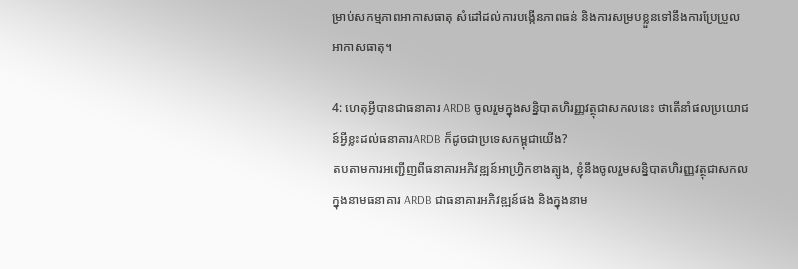ម្រាប់សកម្មភាពអាកាសធាតុ សំដៅដល់ការបង្កើនភាពធន់ និងការសម្របខ្លួនទៅនឹងការប្រែប្រួលអាកាសធាតុ។

4: ហេតុអ្វីបានជាធនាគារ ARDB ចូលរួមក្នុងសន្និបាតហិរញ្ញវត្ថុជាសកលនេះ ថាតើនាំផលប្រយោជន៍អ្វីខ្លះដល់ធនាគារARDB ក៏ដូចជាប្រទេសកម្ពុជាយើង?
តបតាមការអញ្ជើញពីធនាគារអភិវឌ្ឍន៍អាហ្វ្រិកខាងត្បូង, ខ្ញុំនឹងចូលរួមសន្និបាតហិរញ្ញវត្ថុជាសកលក្នុងនាមធនាគារ ARDB ជាធនាគារអភិវឌ្ឍន៍ផង និងក្នុងនាម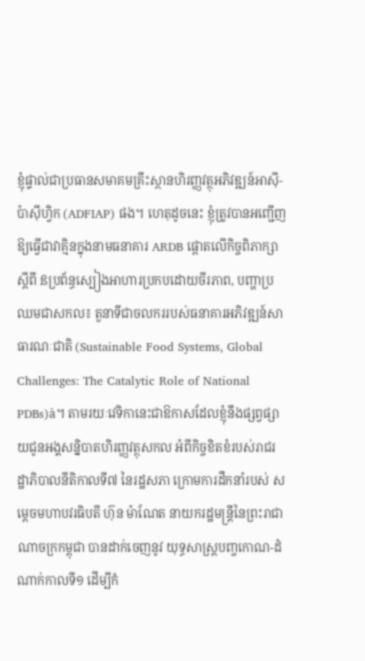ខ្ញុំផ្ទាល់ជាប្រធានសមាគមគ្រឹះស្ថានហិរញ្ញវត្ថុអភិវឌ្ឍន៍អាស៊ី-ប៉ាស៊ីហ្វិក (ADFIAP) ផង។ ហេតុដូចនេះ ខ្ញុំត្រូវបានអញ្ជើញឱ្យធ្វើជាវាគ្មិនក្នុងនាមធនាគារ ARDB ផ្តោតលើកិច្ចពិភាក្សាស្តីពី ßប្រព័ន្ធស្បៀងអាហារប្រកបដោយចីរភាព, បញ្ហាប្រឈមជាសកល៖ តួនាទីជាចលកររបស់ធនាគារអភិវឌ្ឍន៍សាធារណៈជាតិ (Sustainable Food Systems, Global Challenges: The Catalytic Role of National PDBs)à។ តាមរយៈវេទិកានេះជាឱកាសដែលខ្ញុំនឹងផ្សព្វផ្សាយជូនអង្គសន្និបាតហិរញ្ញវត្ថុសកល អំពីកិច្ចខិតខំរបស់រាជរដ្ឋាភិបាលនីតិកាលទី៧ នៃរដ្ឋសភា ក្រោមការដឹកនាំរបស់ សម្តេចមហាបវរធិបតី ហ៊ុន ម៉ាណែត នាយករដ្ឋមន្រ្តីនៃព្រះរាជាណាចក្រកម្ពុជា បានដាក់ចេញនូវ យុទ្ធសាស្រ្តបញ្ចកោណ-ដំណាក់កាលទី១ ដើម្បីកំ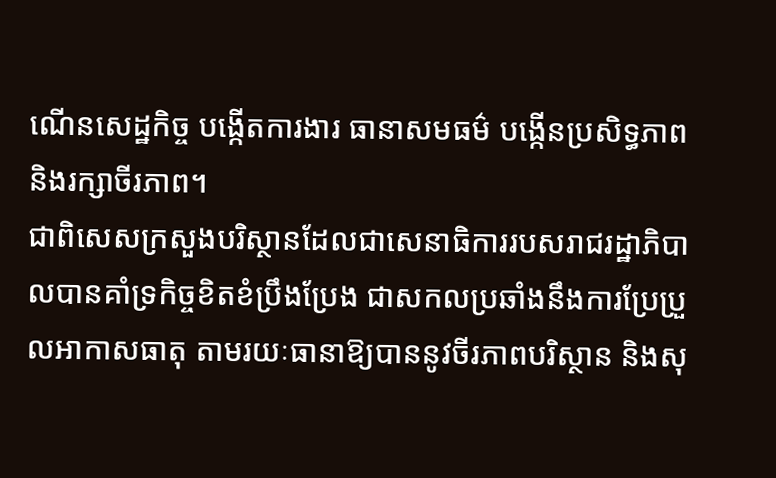ណើនសេដ្ឋកិច្ច បង្កើតការងារ ធានាសមធម៌ បង្កើនប្រសិទ្ធភាព និងរក្សាចីរភាព។
ជាពិសេសក្រសួងបរិស្ថានដែលជាសេនាធិការរបសរាជរដ្ឋាភិបាលបានគាំទ្រកិច្ចខិតខំប្រឹងប្រែង ជាសកលប្រឆាំងនឹងការប្រែប្រួលអាកាសធាតុ តាមរយៈធានាឱ្យបាននូវចីរភាពបរិស្ថាន និងសុ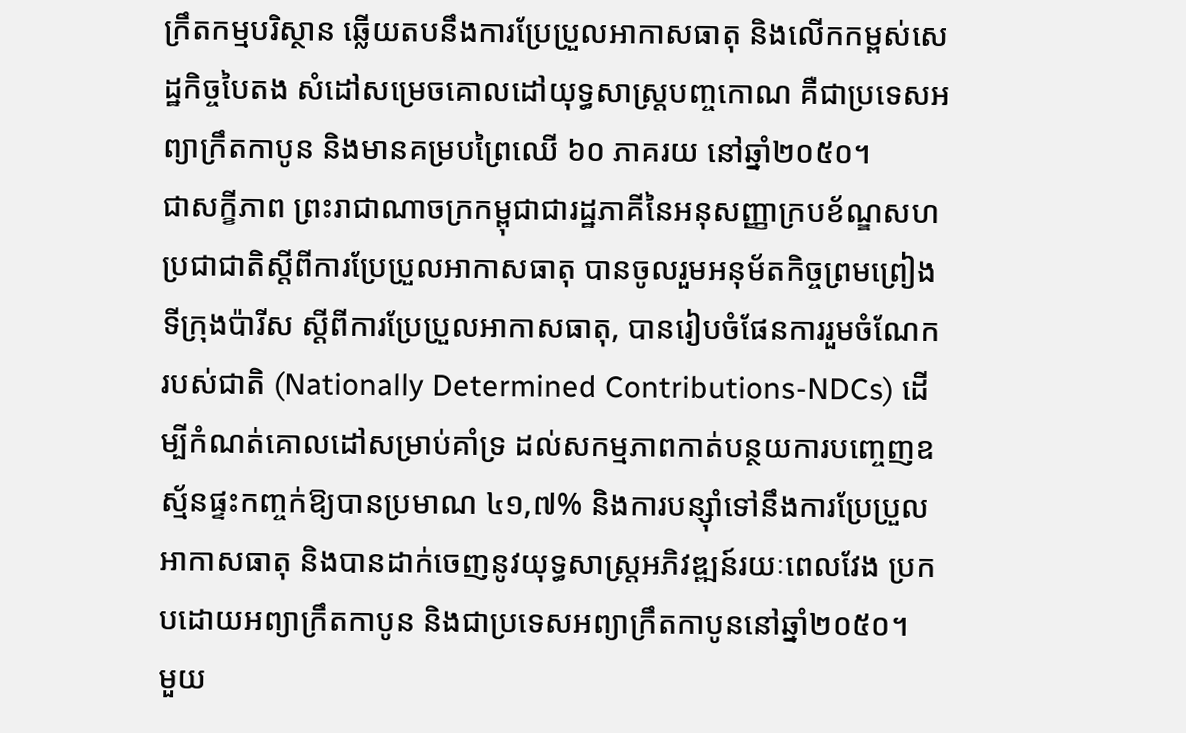ក្រឹតកម្មបរិស្ថាន ឆ្លើយតបនឹងការប្រែប្រួលអាកាសធាតុ និងលើកកម្ពស់សេដ្ឋកិច្ចបៃតង សំដៅសម្រេចគោលដៅយុទ្ធសាស្រ្តបញ្ចកោណ គឺជាប្រទេសអព្យាក្រឹតកាបូន និងមានគម្របព្រៃឈើ ៦០ ភាគរយ នៅឆ្នាំ២០៥០។
ជាសក្ខីភាព ព្រះរាជាណាចក្រកម្ពុជាជារដ្ឋភាគីនៃអនុសញ្ញាក្របខ័ណ្ឌសហប្រជាជាតិស្តីពីការប្រែប្រួលអាកាសធាតុ បានចូលរួមអនុម័តកិច្ចព្រមព្រៀងទីក្រុងប៉ារីស ស្តីពីការប្រែប្រួលអាកាសធាតុ, បានរៀបចំផែនការរួមចំណែករបស់ជាតិ (Nationally Determined Contributions-NDCs) ដើម្បីកំណត់គោលដៅសម្រាប់គាំទ្រ ដល់សកម្មភាពកាត់បន្ថយការបញ្ចេញឧស្ម័នផ្ទះកញ្ចក់ឱ្យបានប្រមាណ ៤១,៧% និងការបន្សុំាទៅនឹងការប្រែប្រួលអាកាសធាតុ និងបានដាក់ចេញនូវយុទ្ធសាស្ត្រអភិវឌ្ឍន៍រយៈពេលវែង ប្រកបដោយអព្យាក្រឹតកាបូន និងជាប្រទេសអព្យាក្រឹតកាបូននៅឆ្នាំ២០៥០។
មួយ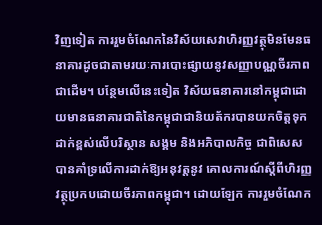វិញទៀត ការរួមចំណែកនៃវិស័យសេវាហិរញ្ញវត្ថុមិនមែនធនាគារដូចជាតាមរយៈការបោះផ្សាយនូវសញ្ញាបណ្ណចីរភាពជាដើម។ បន្ថែមលើនេះទៀត វិស័យធនាគារនៅកម្ពុជាដោយមានធនាគារជាតិនៃកម្ពុជាជានិយត័ករបានយកចិត្តទុកដាក់ខ្ពស់លើបរិស្ថាន សង្គម និងអភិបាលកិច្ច ជាពិសេសបានគាំទ្រលើការដាក់ឱ្យអនុវត្តនូវ គោលការណ៍ស្តីពីហិរញ្ញវត្ថុប្រកបដោយចីរភាពកម្ពុជា។ ដោយឡែក ការរួមចំណែក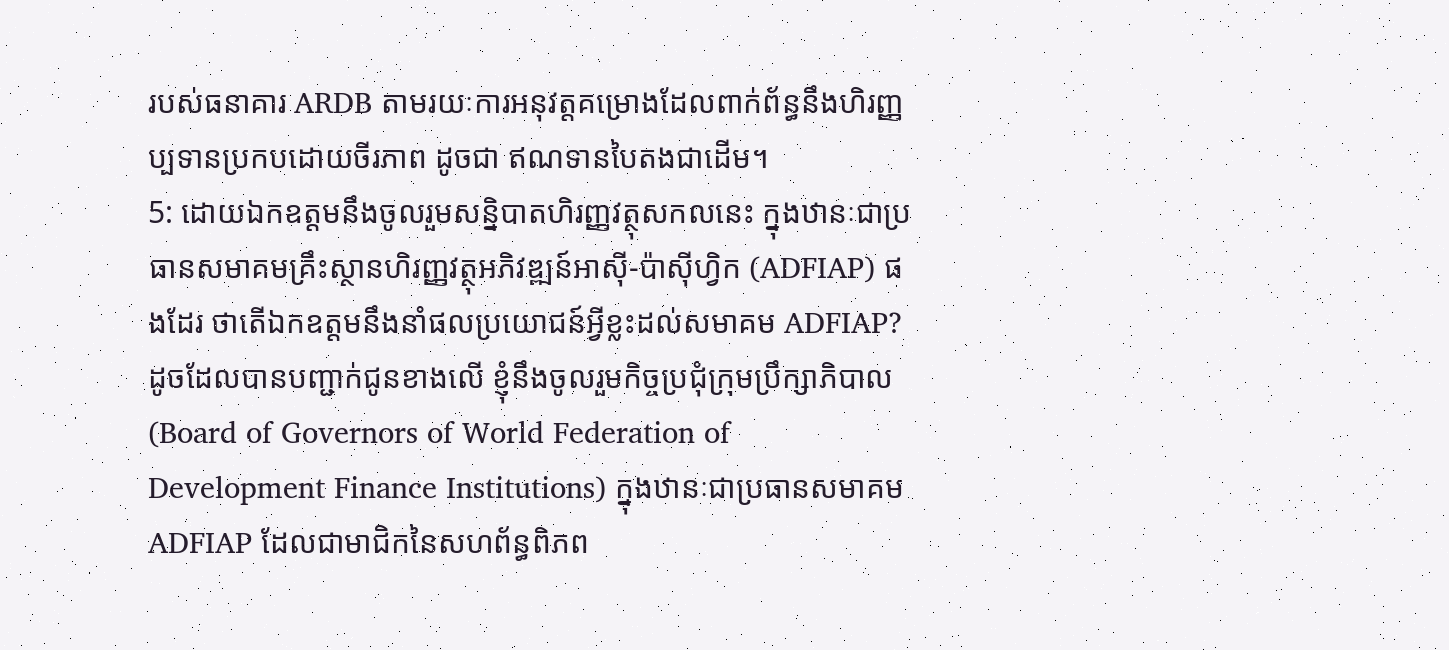របស់ធនាគារ ARDB តាមរយៈការអនុវត្តគម្រោងដែលពាក់ព័ន្ធនឹងហិរញ្ញប្បទានប្រកបដោយចីរភាព ដូចជា ឥណទានបៃតងជាដើម។
5: ដោយឯកឧត្តមនឹងចូលរួមសន្និបាតហិរញ្ញវត្ថុសកលនេះ ក្នុងឋានៈជាប្រធានសមាគមគ្រឹះស្ថានហិរញ្ញវត្ថុអភិវឌ្ឍន៍អាស៊ី-ប៉ាស៊ីហ្វិក (ADFIAP) ផងដែរ ថាតើឯកឧត្តមនឹងនាំផលប្រយោជន៍អ្វីខ្លះដល់សមាគម ADFIAP?
ដូចដែលបានបញ្ជាក់ជូនខាងលើ ខ្ញុំនឹងចូលរួមកិច្ចប្រជុំក្រុមប្រឹក្សាភិបាល (Board of Governors of World Federation of Development Finance Institutions) ក្នុងឋានៈជាប្រធានសមាគម ADFIAP ដែលជាមាជិកនៃសហព័ន្ធពិភព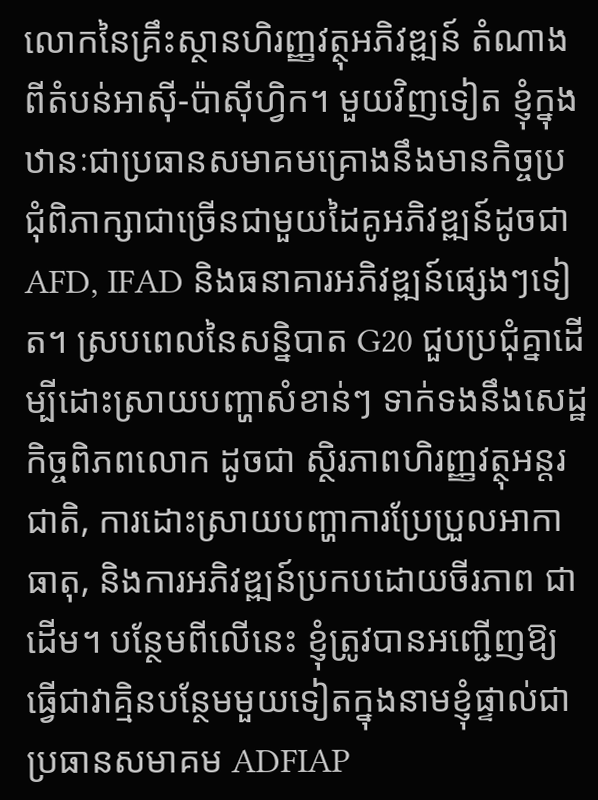លោកនៃគ្រឹះស្ថានហិរញ្ញវត្ថុអភិវឌ្ឍន៍ តំណាងពីតំបន់អាស៊ី-ប៉ាស៊ីហ្វិក។ មួយវិញទៀត ខ្ញុំក្នុងឋានៈជាប្រធានសមាគមគ្រោងនឹងមានកិច្ចប្រជុំពិភាក្សាជាច្រើនជាមួយដៃគូអភិវឌ្ឍន៍ដូចជា AFD, IFAD និងធនាគារអភិវឌ្ឍន៍ផ្សេងៗទៀត។ ស្របពេលនៃសន្និបាត G20 ជួបប្រជុំគ្នាដើម្បីដោះស្រាយបញ្ហាសំខាន់ៗ ទាក់ទងនឹងសេដ្ឋកិច្ចពិភពលោក ដូចជា ស្ថិរភាពហិរញ្ញវត្ថុអន្តរជាតិ, ការដោះស្រាយបញ្ហាការប្រែប្រួលអាកាធាតុ, និងការអភិវឌ្ឍន៍ប្រកបដោយចីរភាព ជាដើម។ បន្ថែមពីលើនេះ ខ្ញុំត្រូវបានអញ្ជើញឱ្យធ្វើជាវាគ្មិនបន្ថែមមួយទៀតក្នុងនាមខ្ញុំផ្ទាល់ជាប្រធានសមាគម ADFIAP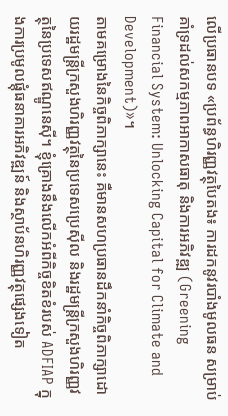លើប្រធានបទ «ប្រព័ន្ធហិរញ្ញវត្ថុបៃតង៖ ការដកនូវរបាំងមូលធន សម្រាប់គាំទ្រដល់សកម្មភាពអាកាសធាតុ និងការអភិវឌ្ឍ (Greening Financial System: Unlocking Capital for Climate and Development)»។
តាមគម្រោងនៃកិច្ចពិភាក្សានេះ គឺមានសហប្រធានដឹកនាំកិច្ចពិភាក្សាដោយរដ្ឋមន្រ្តីក្រសួងហិរញ្ញវត្ថុនៃប្រទេសប្រេស៊ីល និងរដ្ឋមន្រ្តីក្រសួងហិរញ្ញវត្ថុនៃប្រទេសឥណ្ឌូនេស៊ី។ ខ្ញុំគ្រោងនឹងលើកអំពីកិច្ចខិតខំរបស់ ADFIAP ក្នុងការប្រមូលផ្តុំធនាគារអភិវឌ្ឍន៍ និងស្ថាប័នហិរញ្ញវត្ថុផ្សេងទៀត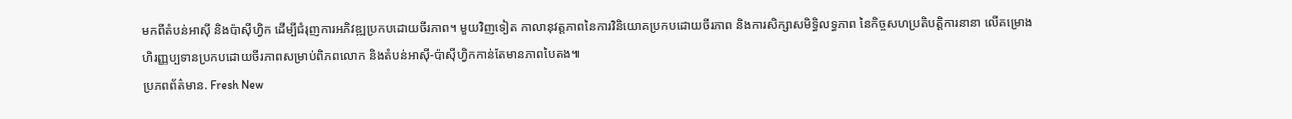មកពីតំបន់អាស៊ី និងប៉ាស៊ីហ្វិក ដើម្បីជំរុញការអភិវឌ្ឍប្រកបដោយចីរភាព។ មួយវិញទៀត កាលានុវត្តភាពនៃការវិនិយោគប្រកបដោយចីរភាព និងការសិក្សាសមិទ្ធិលទ្ធភាព នៃកិច្ចសហប្រតិបត្តិការនានា លើគម្រោងហិរញ្ញប្បទានប្រកបដោយចីរភាពសម្រាប់ពិភពលោក និងតំបន់អាស៊ី-ប៉ាស៊ីហ្វិកកាន់តែមានភាពបៃតង៕
ប្រភពព័ត៌មាន. Fresh New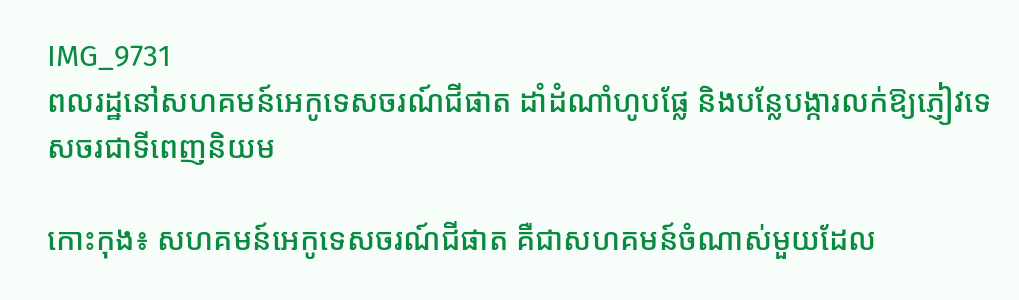IMG_9731
ពលរដ្ឋនៅសហគមន៍អេកូទេសចរណ៍ជីផាត ដាំដំណាំហូបផ្លែ និងបន្លែបង្ការលក់ឱ្យភ្ញៀវទេសចរជាទីពេញនិយម

កោះកុង៖ សហគមន៍អេកូទេសចរណ៍ជីផាត គឺជាសហគមន៍ចំណាស់មួយដែល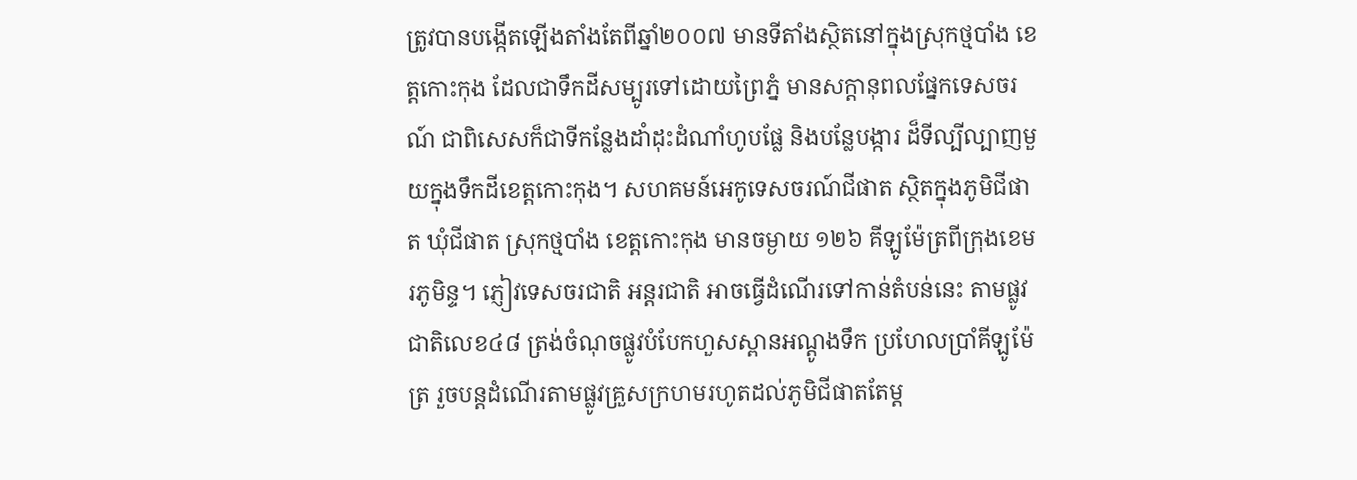ត្រូវបានបង្កើតឡើងតាំងតែពីឆ្នាំ២០០៧ មានទីតាំងស្ថិតនៅក្នុងស្រុកថ្មបាំង ខេត្តកោះកុង ដែលជាទឹកដីសម្បូរទៅដោយព្រៃភ្នំ មានសក្តានុពលផ្នែកទេសចរណ៍ ជាពិសេសក៏ជាទីកន្លែងដាំដុះដំណាំហូបផ្លែ និងបន្លែបង្ការ ដ៏ទីល្បីល្បាញមួយក្នុងទឹកដីខេត្តកោះកុង។ សហគមន៍អេកូទេសចរណ៍ជីផាត ស្ថិតក្នុងភូមិជីផាត ឃុំជីផាត ស្រុកថ្មបាំង ខេត្តកោះកុង មានចម្ងាយ ១២៦ គីឡូម៉ែត្រពីក្រុងខេមរភូមិន្ទ។ ភ្ញៀវទេសចរជាតិ អន្តរជាតិ អាចធ្វើដំណើរទៅកាន់តំបន់នេះ តាមផ្លូវជាតិលេខ៤៨ ត្រង់ចំណុចផ្លូវបំបែកហួសស្ពានអណ្តូងទឹក ប្រហែលប្រាំគីឡូម៉ែត្រ រួចបន្តដំណើរតាមផ្លូវគ្រួសក្រហមរហូតដល់ភូមិជីផាតតែម្ត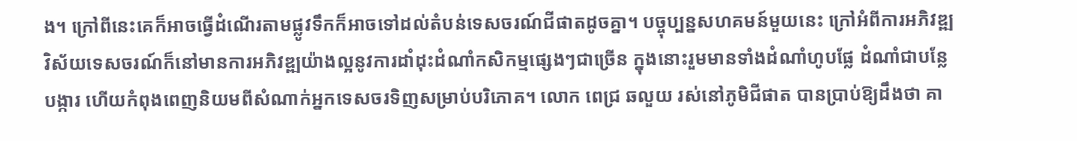ង។ ក្រៅពីនេះគេក៏អាចធ្វើដំណើរតាមផ្លូវទឹកក៏អាចទៅដល់តំបន់ទេសចរណ៍ជីផាតដូចគ្នា។ បច្ចុប្បន្នសហគមន៍មួយនេះ ក្រៅអំពីការអភិវឌ្ឍវិស័យទេសចរណ៍ក៏នៅមានការអភិវឌ្ឍយ៉ាងល្អនូវការដាំដុះដំណាំកសិកម្មផ្សេងៗជាច្រើន ក្នុងនោះរួមមានទាំងដំណាំហូបផ្លែ ដំណាំជាបន្លែបង្ការ ហើយកំពុងពេញនិយមពីសំណាក់អ្នកទេសចរទិញសម្រាប់បរិភោគ។ លោក ពេជ្រ ឆលួយ រស់នៅភូមិជីផាត បានប្រាប់ឱ្យដឹងថា គា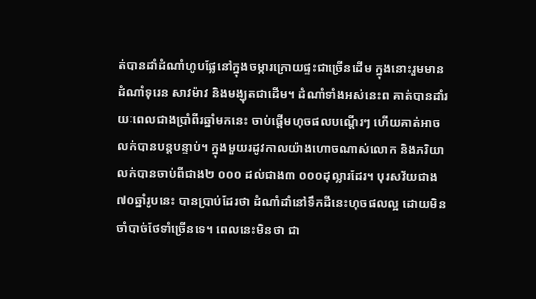ត់បានដាំដំណាំហូបផ្លែនៅក្នុងចម្ការក្រោយផ្ទះជាច្រើនដើម ក្នុងនោះរួមមានដំណាំទុរេន សាវម៉ាវ និងមង្ឃុតជាដើម។ ដំណាំទាំងអស់នេះព គាត់បានដាំរយៈពេលជាងប្រាំពីរឆ្នាំមកនេះ ចាប់ផ្តើមហុចផលបណ្តើរៗ ហើយគាត់អាចលក់បានបន្តបន្ទាប់។ ក្នុងមួយរដូវកាលយ៉ាងហោចណាស់លោក និងភរិយាលក់បានចាប់ពីជាង២ ០០០ ដល់ជាង៣ ០០០ដុល្លារដែរ។ បុរសវ័យជាង៧០ឆ្នាំរូបនេះ បានប្រាប់ដែរថា ដំណាំដាំនៅទឹកដីនេះហុចផលល្អ ដោយមិនចាំបាច់ថែទាំច្រើនទេ។ ពេលនេះមិនថា ជា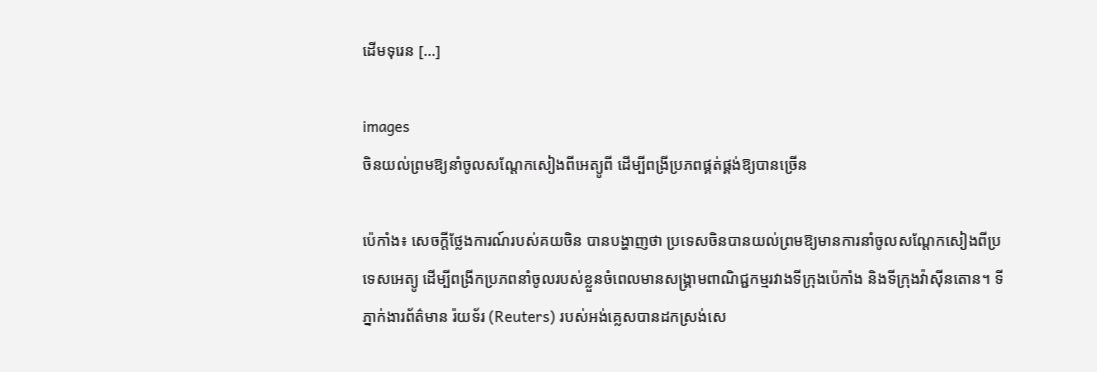ដើមទុរេន […]

images
ចិនយល់ព្រមឱ្យនាំចូលសណ្តែកសៀងពីអេត្យូពី ដើម្បីពង្រីប្រភពផ្គត់ផ្គង់ឱ្យបានច្រើន

ប៉េកាំង៖ សេចក្តីថ្លែងការណ៍របស់គយចិន បានបង្ហាញថា ប្រទេសចិនបានយល់ព្រមឱ្យមានការនាំចូលសណ្តែកសៀងពីប្រទេសអេត្យូ ដើម្បីពង្រីកប្រភពនាំចូលរបស់ខ្លួនចំពេលមានសង្គ្រាមពាណិជ្ជកម្មរវាងទីក្រុងប៉េកាំង និងទីក្រុងវ៉ាស៊ីនតោន។ ទីភ្នាក់ងារព័ត៌មាន រ៉យទ័រ (Reuters) របស់អង់គ្លេសបានដកស្រង់សេ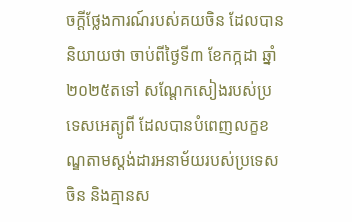ចក្តីថ្លែងការណ៍របស់គយចិន ដែលបាននិយាយថា ចាប់ពីថ្ងៃទី៣ ខែកក្កដា ឆ្នាំ២០២៥តទៅ សណ្តែកសៀងរបស់ប្រទេសអេត្យូពី ដែលបានបំពេញលក្ខខណ្ឌតាមស្តង់ដារអនាម័យរបស់ប្រទេសចិន និងគ្មានស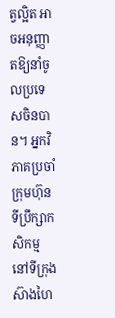ត្វល្អិត អាចអនុញ្ញាតឱ្យនាំចូលប្រទេសចិនបាន។ អ្នកវិភាគប្រចាំក្រុមហ៊ុនទីប្រឹក្សាកសិកម្ម នៅទីក្រុងស៊ាងហៃ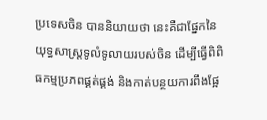ប្រទេសចិន បាននិយាយថា នេះគឺជាផ្នែកនៃយុទ្ធសាស្រ្តទូលំទូលាយរបស់ចិន ដើម្បីធ្វើពិពិធកម្មប្រភពផ្គត់ផ្គង់ និងកាត់បន្ថយការពឹងផ្អែ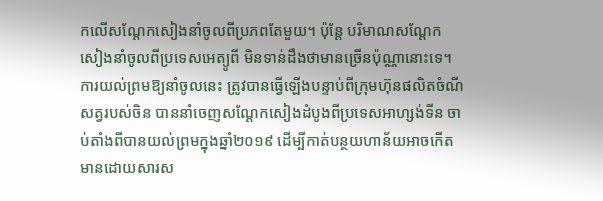កលើសណ្តែកសៀងនាំចូលពីប្រភពតែមួយ។ ប៉ុន្តែ បរិមាណសណ្តែកសៀងនាំចូលពីប្រទេសអេត្យូពី មិនទាន់ដឹងថាមានច្រើនប៉ុណ្ណានោះទេ។ ការយល់ព្រមឱ្យនាំចូលនេះ ត្រូវបានធ្វើឡើងបន្ទាប់ពីក្រុមហ៊ុនផលិតចំណីសត្វរបស់ចិន បាននាំចេញសណ្តែកសៀងដំបូងពីប្រទេសអាហ្សង់ទីន ចាប់តាំងពីបានយល់ព្រមក្នុងឆ្នាំ២០១៩ ដើម្បីកាត់បន្ថយហាន័យអាចកើតមានដោយសារស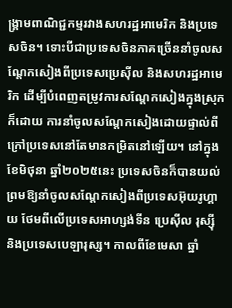ង្គ្រាមពាណិជ្ជកម្មរវាងសហរដ្ឋអាមេរិក និងប្រទេសចិន។ ទោះបីជាប្រទេសចិនភាគច្រើននាំចូលសណ្តែកសៀងពីប្រទេសប្រេស៊ីល និងសហរដ្ឋអាមេរិក ដើម្បីបំពេញតម្រូវការសណ្តែកសៀងក្នុងស្រុកក៏ដោយ ការនាំចូលសណ្តែកសៀងដោយផ្ទាល់ពីក្រៅប្រទេសនៅតែមានកម្រិតនៅឡើយ។ នៅក្នុងខែមិថុនា ឆ្នាំ២០២៥នេះ ប្រទេសចិនក៏បានយល់ព្រមឱ្យនាំចូលសណ្តែកសៀងពីប្រទេសអ៊ុយរូហ្គាយ ថែមពីលើប្រទេសអាហ្សង់ទីន ប្រេស៊ីល រុស្ស៊ី និងប្រទេសបេឡារុស្ស។ កាលពីខែមេសា ឆ្នាំ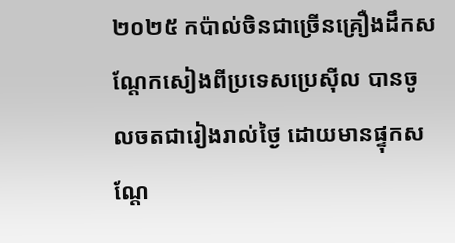២០២៥ កប៉ាល់ចិនជាច្រើនគ្រឿងដឹកសណ្តែកសៀងពីប្រទេសប្រេស៊ីល បានចូលចតជារៀងរាល់ថ្ងៃ ដោយមានផ្ទុកសណ្តែ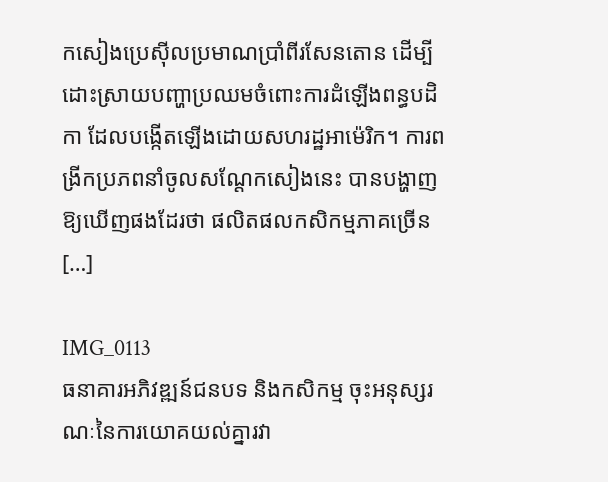កសៀងប្រេស៊ីលប្រមាណប្រាំពីរសែនតោន ដើម្បីដោះស្រាយបញ្ហាប្រឈមចំពោះការដំឡើងពន្ធបដិកា ដែលបង្កើតឡើងដោយសហរដ្ឋអាម៉េរិក។ ការពង្រីកប្រភពនាំចូលសណ្តែកសៀងនេះ បានបង្ហាញឱ្យឃើញផងដែរថា ផលិតផលកសិកម្មភាគច្រើន […]

IMG_0113
ធនាគារអភិវឌ្ឍន៍ជនបទ និងកសិកម្ម ចុះអនុស្សរណៈនៃការយោគយល់គ្នារវា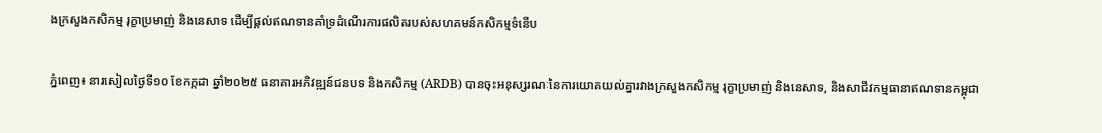ងក្រសួងកសិកម្ម រុក្ខាប្រមាញ់ និងនេសាទ ដើម្បីផ្តល់ឥណទានគាំទ្រដំណើរការផលិតរបស់សហគមន៍កសិកម្មទំនើប

ភ្នំពេញ៖ នារសៀលថ្ងៃទី១០ ខែកក្កដា ឆ្នាំ២០២៥ ធនាគារអភិវឌ្ឍន៍ជនបទ និងកសិកម្ម (ARDB) បានចុះអនុស្សរណៈនៃការយោគយល់គ្នារវាងក្រសួងកសិកម្ម រុក្ខាប្រមាញ់ និងនេសាទ, និងសាជីវកម្មធានាឥណទានកម្ពុជា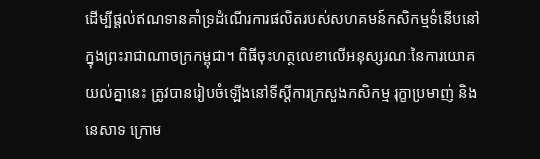ដើម្បីផ្តល់ឥណទានគាំទ្រដំណើរការផលិតរបស់សហគមន៍កសិកម្មទំនើបនៅក្នុងព្រះរាជាណាចក្រកម្ពុជា។ ពិធីចុះហត្ថលេខាលើអនុស្សរណៈនៃការយោគយល់គ្នានេះ ត្រូវបានរៀបចំឡើងនៅទីស្តីការក្រសួងកសិកម្ម រុក្ខាប្រមាញ់ និងនេសាទ ក្រោម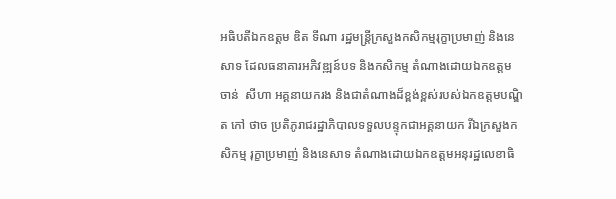អធិបតីឯកឧត្តម ឌិត ទីណា រដ្ឋមន្ត្រីក្រសួងកសិកម្មរុក្ខាប្រមាញ់ និងនេសាទ ដែលធនាគារអភិវឌ្ឍន៍បទ និងកសិកម្ម តំណាងដោយឯកឧត្តម ចាន់  សីហា អគ្គនាយករង និងជាតំណាងដ៏ខ្ពង់ខ្ពស់របស់ឯកឧត្តមបណ្ឌិត កៅ ថាច ប្រតិភូរាជរដ្ឋាភិបាលទទួលបន្ទុកជាអគ្គនាយក រីឯក្រសួងកសិកម្ម រុក្ខាប្រមាញ់ និងនេសាទ តំណាងដោយឯកឧត្តមអនុរដ្ឋលេខាធិ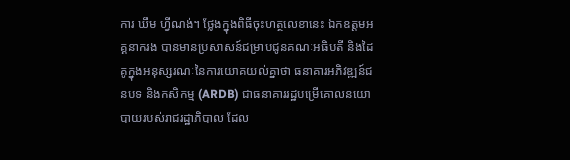ការ ឃឹម ហ្វីណង់។ ថ្លែងក្នុងពិធីចុះហត្ថលេខានេះ ឯកឧត្តមអគ្គនាករង បានមានប្រសាសន៍ជម្រាបជូនគណៈអធិបតី និងដៃគូក្នុងអនុស្សរណៈនៃការយោគយល់គ្នាថា ធនាគារអភិវឌ្ឍន៍ជនបទ និងកសិកម្ម (ARDB) ជាធនាគាររដ្ឋបម្រើគោលនយោបាយរបស់រាជរដ្ឋាភិបាល ដែល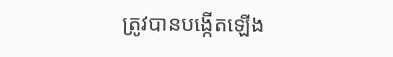ត្រូវបានបង្កើតឡើង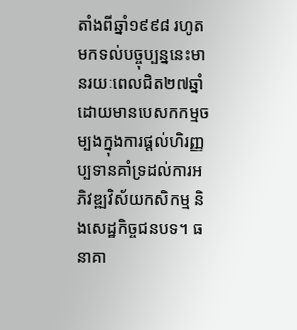តាំងពីឆ្នាំ១៩៩៨ រហូតមកទល់បច្ចុប្បន្ននេះមានរយៈពេលជិត២៧ឆ្នាំ ដោយមានបេសកកម្មចម្បងក្នុងការផ្តល់ហិរញ្ញប្បទានគាំទ្រដល់ការអភិវឌ្ឍវិស័យកសិកម្ម និងសេដ្ឋកិច្ចជនបទ។ ធនាគា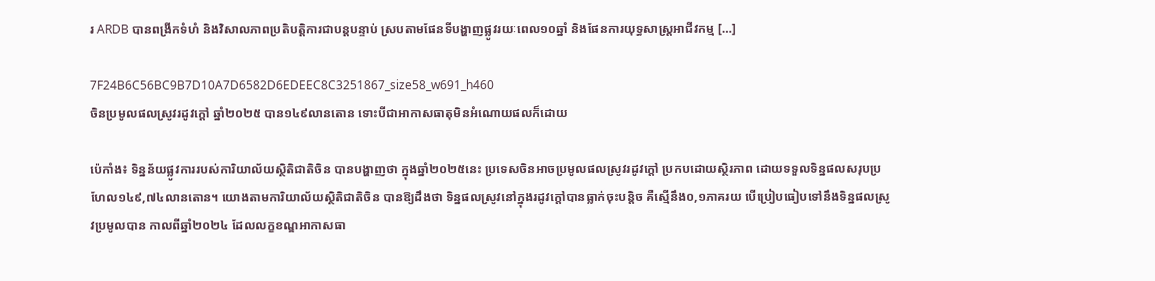រ ARDB បានពង្រីកទំហំ និងវិសាលភាពប្រតិបត្តិការជាបន្តបន្ទាប់ ស្របតាមផែនទីបង្ហាញផ្លូវរយៈពេល១០ឆ្នាំ និងផែនការយុទ្ធសាស្ត្រអាជីវកម្ម […]

7F24B6C56BC9B7D10A7D6582D6EDEEC8C3251867_size58_w691_h460
ចិនប្រមូលផលស្រូវរដូវក្តៅ ឆ្នាំ២០២៥ បាន១៤៩លានតោន ទោះបីជាអាកាសធាតុមិនអំណោយផលក៏ដោយ

ប៉េកាំង៖ ទិន្នន័យផ្លូវការរបស់ការិយាល័យស្ថិតិជាតិចិន បានបង្ហាញថា ក្នុងឆ្នាំ២០២៥នេះ ប្រទេសចិនអាចប្រមូលផលស្រូវរដូវក្តៅ ប្រកបដោយស្ថិរភាព ដោយទទួលទិន្នផលសរុបប្រហែល១៤៩,៧៤លានតោន។ យោងតាមការិយាល័យស្ថិតិជាតិចិន បានឱ្យដឹងថា ទិន្នផលស្រូវនៅក្នុងរដូវក្តៅបានធ្លាក់ចុះបន្តិច គឺស្មើនឹង០,១ភាគរយ បើប្រៀបធៀបទៅនឹងទិន្នផលស្រូវប្រមូលបាន កាលពីឆ្នាំ២០២៤ ដែលលក្ខខណ្ឌអាកាសធា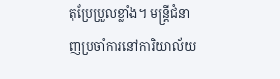តុប្រែប្រួលខ្លាំង។ មន្ត្រីជំនាញប្រចាំការនៅការិយាល័យ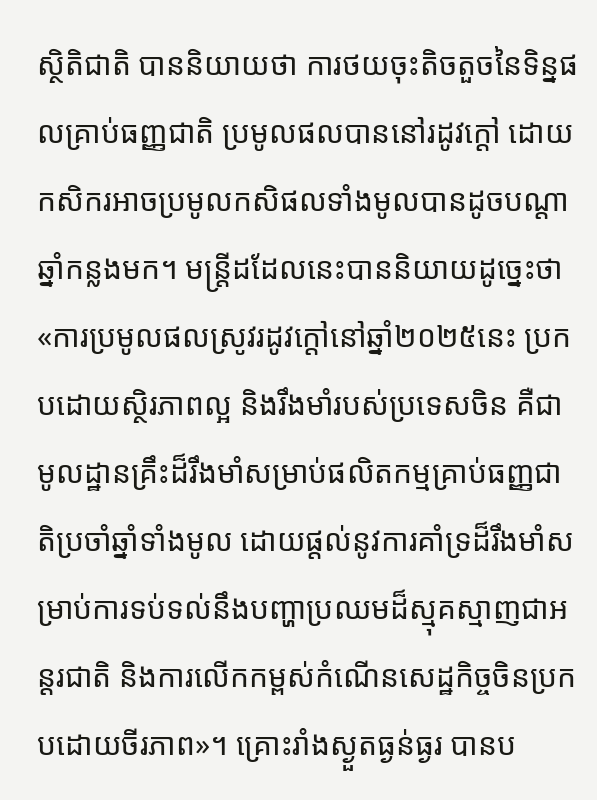ស្ថិតិជាតិ បាននិយាយថា ការថយចុះតិចតួចនៃទិន្នផលគ្រាប់ធញ្ញជាតិ ប្រមូលផលបាននៅរដូវក្តៅ ដោយកសិករអាចប្រមូលកសិផលទាំងមូលបានដូចបណ្តាឆ្នាំកន្លងមក។ មន្ត្រីដដែលនេះបាននិយាយដូច្នេះថា «ការប្រមូលផលស្រូវរដូវក្តៅនៅឆ្នាំ២០២៥នេះ ប្រកបដោយស្ថិរភាពល្អ និងរឹងមាំរបស់ប្រទេសចិន គឺជាមូលដ្ឋានគ្រឹះដ៏រឹងមាំសម្រាប់ផលិតកម្មគ្រាប់ធញ្ញជាតិប្រចាំឆ្នាំទាំងមូល ដោយផ្តល់នូវការគាំទ្រដ៏រឹងមាំសម្រាប់ការទប់ទល់នឹងបញ្ហាប្រឈមដ៏ស្មុគស្មាញជាអន្តរជាតិ និងការលើកកម្ពស់កំណើនសេដ្ឋកិច្ចចិនប្រកបដោយចីរភាព»។ គ្រោះរាំងស្ងួតធ្ងន់ធ្ងរ បានប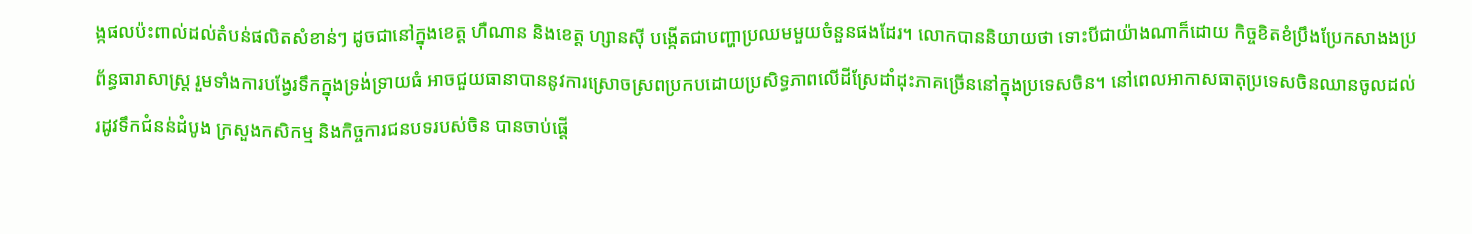ង្កផលប៉ះពាល់ដល់តំបន់ផលិតសំខាន់ៗ ដូចជានៅក្នុងខេត្ត ហឺណាន និងខេត្ត ហ្សានស៊ី បង្កើតជាបញ្ហាប្រឈមមួយចំនួនផងដែរ។ លោកបាននិយាយថា ទោះបីជាយ៉ាងណាក៏ដោយ កិច្ចខិតខំប្រឹងប្រែកសាងងប្រព័ន្ធធារាសាស្រ្ត រួមទាំងការបង្វែរទឹកក្នុងទ្រង់ទ្រាយធំ អាចជួយធានាបាននូវការស្រោចស្រពប្រកបដោយប្រសិទ្ធភាពលើដីស្រែដាំដុះភាគច្រើននៅក្នុងប្រទេសចិន។ នៅពេលអាកាសធាតុប្រទេសចិនឈានចូលដល់រដូវទឹកជំនន់ដំបូង ក្រសួងកសិកម្ម និងកិច្ចការជនបទរបស់ចិន បានចាប់ផ្តើ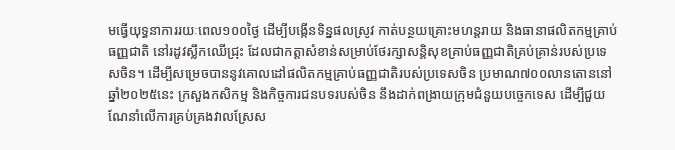មធ្វើយុទ្ធនាការរយៈពេល១០០ថ្ងៃ ដើម្បីបង្កើនទិន្នផលស្រូវ កាត់បន្ថយគ្រោះមហន្តរាយ និងធានាផលិតកម្មគ្រាប់ធញ្ញជាតិ នៅរដូវស្លឹកឈើជ្រុះ ដែលជាកត្តាសំខាន់សម្រាប់ថែរក្សាសន្តិសុខគ្រាប់ធញ្ញជាតិគ្រប់គ្រាន់របស់ប្រទេសចិន។ ដើម្បីសម្រេចបាននូវគោលដៅផលិតកម្មគ្រាប់ធញ្ញជាតិរបស់ប្រទេសចិន ប្រមាណ៧០០លានតោននៅឆ្នាំ២០២៥នេះ ក្រសួងកសិកម្ម និងកិច្ចការជនបទរបស់ចិន នឹងដាក់ពង្រាយក្រុមជំនួយបច្ចេកទេស ដើម្បីជួយណែនាំលើការគ្រប់គ្រងវាលស្រែស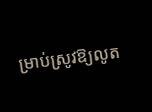ម្រាប់ស្រូវឱ្យលូត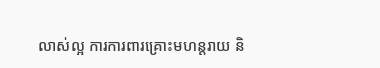លាស់ល្អ ការការពារគ្រោះមហន្តរាយ និ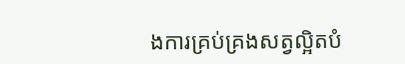ងការគ្រប់គ្រងសត្វល្អិតបំ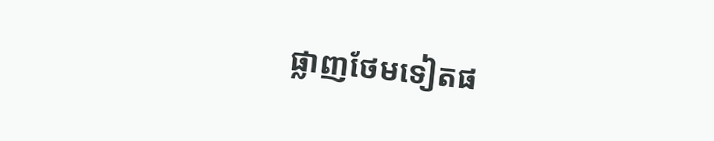ផ្លាញថែមទៀតផ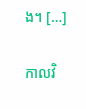ង។ […]

កាលវិ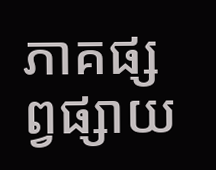ភាគផ្សព្វផ្សាយ